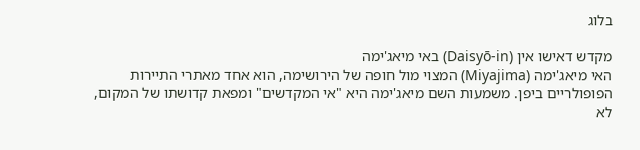בלוג

מקדש דאישו אין (Daisyō-in) באי מיאג'ימה
האי מיאג'ימה (Miyajima) המצוי מול חופה של הירושימה, הוא אחד מאתרי התיירות הפופולריים ביפן. משמעות השם מיאג'ימה היא "אי המקדשים" ומפאת קדושתו של המקום, לא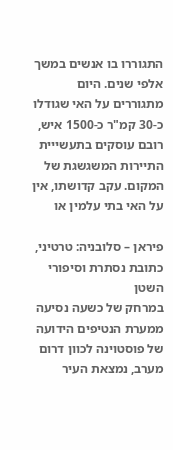התגוררו בו אנשים במשך אלפי שנים. היום מתגוררים על האי שגודלו כ-30 קמ"ר כ-1500 איש, רובם עוסקים בתעשייית התיירות המשגשגת של המקום. עקב קדושתו, אין על האי בתי עלמין או

פיראן – סלובניה: טרטיני, כתובת נסתרת וסיפורי השטן
במרחק של כשעה נסיעה ממערת הנטיפים הידועה של פוסטוינה לכוון דרום מערב, נמצאת העיר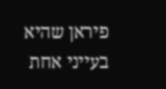פיראן שהיא בעייני אחת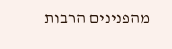מהפנינים הרבות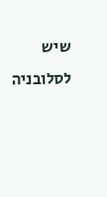שיש לסלובניה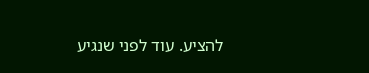להציע. עוד לפני שנגיע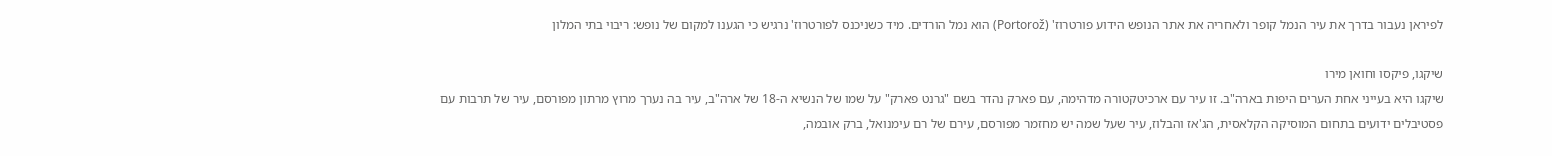לפיראן נעבור בדרך את עיר הנמל קופר ולאחריה את אתר הנופש הידוע פורטרוז' (Portorož) הוא נמל הורדים. מיד כשניכנס לפורטרוז' נרגיש כי הגענו למקום של נופש: ריבוי בתי המלון

שיקגו, פיקסו וחואן מירו
שיקגו היא בעייני אחת הערים היפות בארה"ב. זו עיר עם ארכיטקטורה מדהימה, עם פארק נהדר בשם "גרנט פארק" על שמו של הנשיא ה-18 של ארה"ב, עיר בה נערך מרוץ מרתון מפורסם, עיר של תרבות עם פסטיבלים ידועים בתחום המוסיקה הקלאסית, הג'אז והבלוז, עיר שעל שמה יש מחזמר מפורסם, עירם של רם עימנואל, ברק אובמה,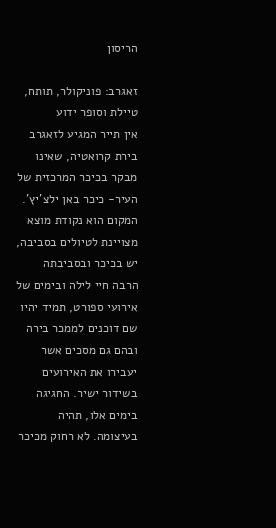הריסון

זאגרב: פוניקולר, תותח, טיילת וסופר ידוע
אין תייר המגיע לזאגרב בירת קרואטיה, שאינו מבקר בכיכר המרכזית של העיר- כיכר באן ילצ'יץ'. המקום הוא נקודת מוצא מצויינת לטיולים בסביבה, יש בכיכר ובסביבתה הרבה חיי לילה ובימים של אירועי ספורט, תמיד יהיו שם דוכנים לממכר בירה ובהם גם מסכים אשר יעבירו את האירועים בשידור ישיר. החגיגה בימים אלו, תהיה בעיצומה. לא רחוק מכיכר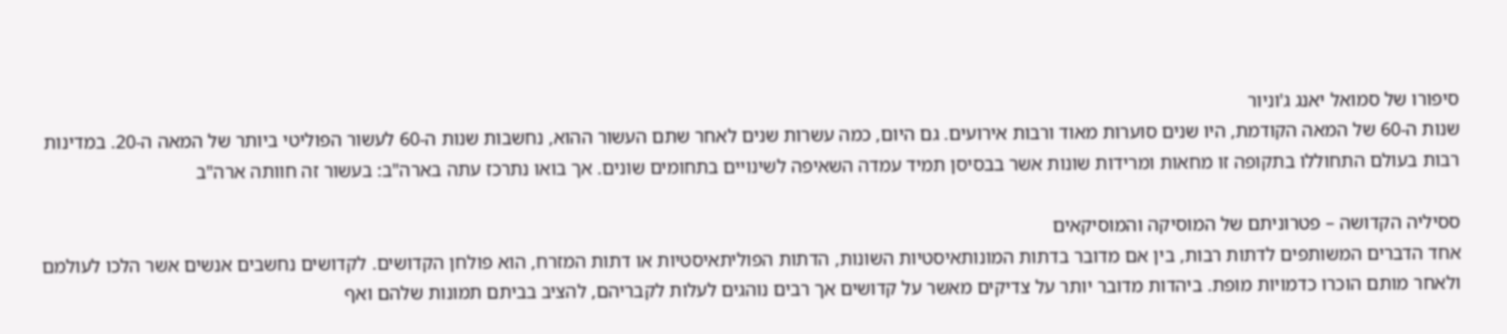סיפורו של סמואל יאנג ג'וניור
שנות ה-60 של המאה הקודמת, היו שנים סוערות מאוד ורבות אירועים. גם היום, כמה עשרות שנים לאחר שתם העשור ההוא, נחשבות שנות ה-60 לעשור הפוליטי ביותר של המאה ה-20. במדינות רבות בעולם התחוללו בתקופה זו מחאות ומרידות שונות אשר בבסיסן תמיד עמדה השאיפה לשינויים בתחומים שונים. אך בואו נתרכז עתה בארה"ב: בעשור זה חוותה ארה"ב

ססיליה הקדושה – פטרוניתם של המוסיקה והמוסיקאים
אחד הדברים המשותפים לדתות רבות, בין אם מדובר בדתות המונותאיסטיות השונות, הדתות הפוליתאיסטיות או דתות המזרח, הוא פולחן הקדושים. לקדושים נחשבים אנשים אשר הלכו לעולמם ולאחר מותם הוכרו כדמויות מופת. ביהדות מדובר יותר על צדיקים מאשר על קדושים אך רבים נוהגים לעלות לקבריהם, להציב בביתם תמונות שלהם ואף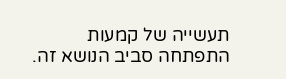תעשייה של קמעות התפתחה סביב הנושא זה.